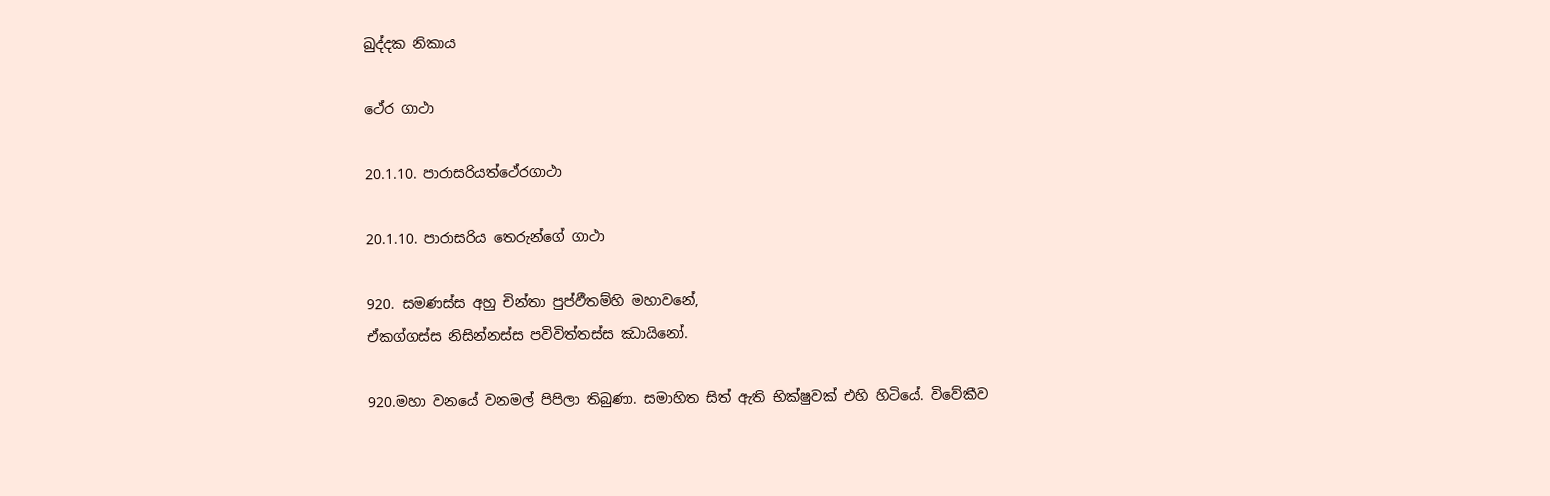ඛුද්දක නිකාය

ථේර ගාථා

20.1.10. පාරාසරියත්ථේරගාථා

20.1.10. පාරාසරිය තෙරුන්ගේ ගාථා

920. සමණස්ස අහු චින්තා පුප්ඵීතම්හි මහාවනේ,
ඒකග්ගස්ස නිසින්නස්ස පවිවිත්තස්ස ඣායිනෝ.

920.මහා වනයේ වනමල් පිපිලා තිබුණා. සමාහිත සිත් ඇති භික්ෂුවක් එහි හිටියේ. විවේකීව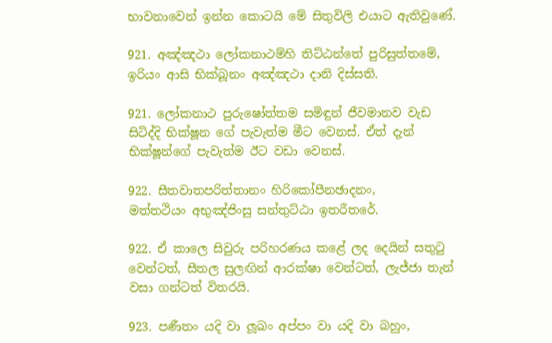භාවනාවෙන් ඉන්න කොටයි මේ සිතුවිලි එයාට ඇතිවුණේ.

921. අඤ්ඤථා ලෝකනාථම්හි තිට්ඨන්තේ පුරිසුත්තමේ,
ඉරියං ආසි භික්ඛූනං අඤ්ඤථා දානි දිස්සති.

921. ලෝකනාථ පුරුෂෝත්තම සමිඳුන් ජීවමානව වැඩ සිටිද්දි භික්ෂූන ගේ පැවැත්ම මීට වෙනස්. ඒත් දැන් භික්ෂූන්ගේ පැවැත්ම ඊට වඩා වෙනස්.

922. සීතවාතපරිත්තානං හිරිකෝපීනඡාදනං,
මත්තථියං අභුඤ්ජිංසු සන්තුට්ඨා ඉතරීතරේ.

922. ඒ කාලෙ සිවුරු පරිහරණය කළේ ලද දෙයින් සතුටු වෙන්ටත්, සීතල සුලඟින් ආරක්ෂා වෙන්ටත්, ලැජ්ජා තැන් වසා ගන්ටත් විතරයි.

923. පණීතං යදි වා ලූඛං අප්පං වා යදි වා බහුං,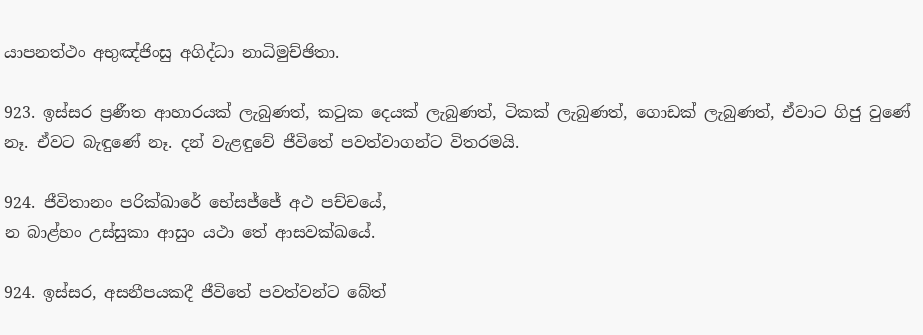යාපනත්ථං අභුඤ්ජිංසු අගිද්ධා නාධිමුච්ඡිතා.

923. ඉස්සර ප්‍රණීත ආහාරයක් ලැබුණත්, කටුක දෙයක් ලැබුණත්, ටිකක් ලැබුණත්, ගොඩක් ලැබුණත්, ඒවාට ගිජු වුණේ නෑ. ඒවට බැඳුණේ නෑ. දන් වැළඳුවේ ජීවිතේ පවත්වාගන්ට විතරමයි.

924. ජීවිතානං පරික්ඛාරේ භේසජ්ජේ අථ පච්චයේ,
න බාළ්හං උස්සුකා ආසුං යථා තේ ආසවක්ඛයේ.

924. ඉස්සර, අසනීපයකදී ජීවිතේ පවත්වන්ට බේත්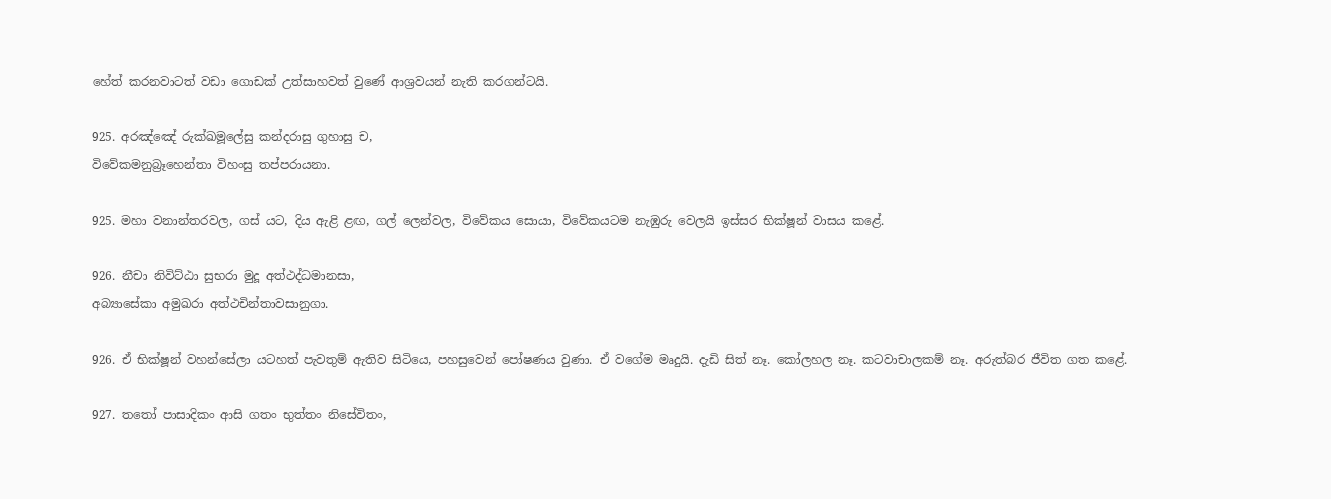හේත් කරනවාටත් වඩා ගොඩක් උත්සාහවත් වුණේ ආශ්‍රවයන් නැති කරගන්ටයි.

925. අරඤ්ඤේ රුක්ඛමූලේසු කන්දරාසු ගුහාසු ච,
විවේකමනුබ්‍රෑහෙන්තා විහංසු තප්පරායනා.

925. මහා වනාන්තරවල, ගස් යට, දිය ඇළි ළඟ, ගල් ලෙන්වල, විවේකය සොයා, විවේකයටම නැඹුරු වෙලයි ඉස්සර භික්ෂූන් වාසය කළේ.

926. නීචා නිවිට්ඨා සුභරා මුදූ අත්ථද්ධමානසා,
අබ්‍යාසේකා අමුඛරා අත්ථචින්තාවසානුගා.

926. ඒ භික්ෂූන් වහන්සේලා යටහත් පැවතුම් ඇතිව සිටියෙ, පහසුවෙන් පෝෂණය වුණා. ඒ වගේම මෘදුයි. දැඩි සිත් නෑ. කෝලහල නෑ. කටවාචාලකම් නෑ. අරුත්බර ජීවිත ගත කළේ.

927. තතෝ පාසාදිකං ආසි ගතං භුත්තං නිසේවිතං,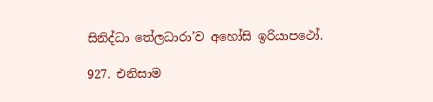සිනිද්ධා තේලධාරා’ව අහෝසි ඉරියාපථෝ.

927. එනිසාම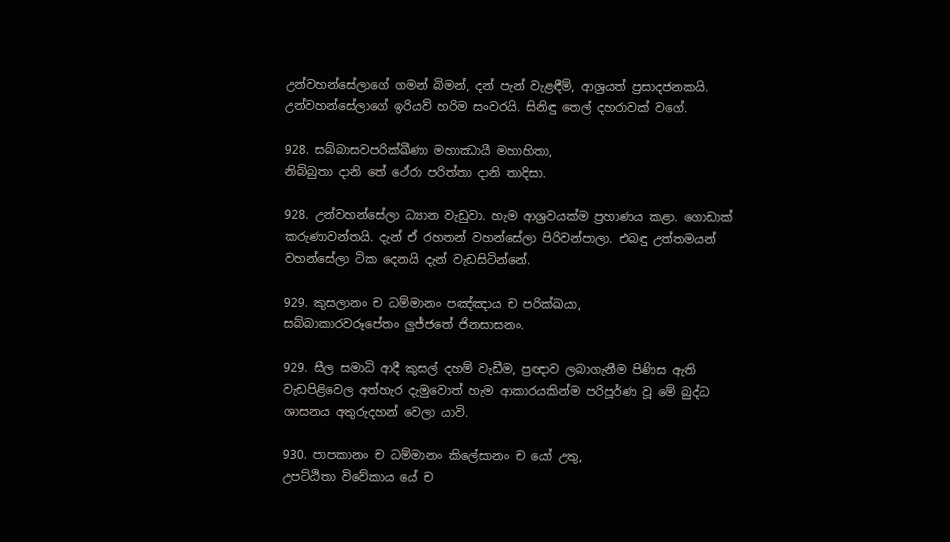උන්වහන්සේලාගේ ගමන් බිමන්, දන් පැන් වැළඳීම්, ආශ්‍රයත් ප්‍රසාදජනකයි. උන්වහන්සේලාගේ ඉරියව් හරිම සංවරයි. සිනිඳු තෙල් දහරාවක් වගේ.

928. සබ්බාසවපරික්ඛීණා මහාඣායී මහාහිතා,
නිබ්බුතා දානි තේ ථේරා පරිත්තා දානි තාදිසා.

928. උන්වහන්සේලා ධ්‍යාන වැඩුවා. හැම ආශ්‍රවයක්ම ප්‍රහාණය කළා. ගොඩාක් කරුණාවන්තයි. දැන් ඒ රහතන් වහන්සේලා පිරිවන්පාලා. එබඳු උත්තමයන් වහන්සේලා ටික දෙනයි දැන් වැඩසිටින්නේ.

929. කුසලානං ච ධම්මානං පඤ්ඤාය ච පරික්ඛයා,
සබ්බාකාරවරූපේතං ලුජ්ජතේ ජිනසාසනං.

929. සීල සමාධි ආදී කුසල් දහම් වැඩීම, ප්‍රඥාව ලබාගැනීම පිණිස ඇති වැඩපිළිවෙල අත්හැර දැමුවොත් හැම ආකාරයකින්ම පරිපූර්ණ වූ මේ බුද්ධ ශාසනය අතුරුදහන් වෙලා යාවි.

930. පාපකානං ච ධම්මානං කිලේසානං ච යෝ උතු,
උපට්ඨිතා විවේකාය යේ ච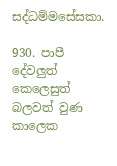සද්ධම්මසේසකා.

930. පාපී දේවලුත් කෙලෙසුත් බලවත් වුණ කාලෙක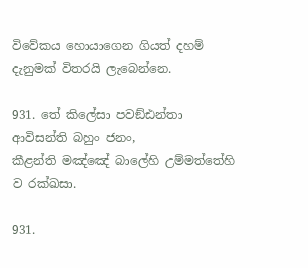විවේකය හොයාගෙන ගියත් දහම් දැනුමක් විතරයි ලැබෙන්නෙ.

931. තේ කිලේසා පවඞ්ඪන්තා ආවිසන්ති බහුං ජනං,
කීළන්ති මඤ්ඤේ බාලේහි උම්මත්තේහි ව රක්ඛසා.

931.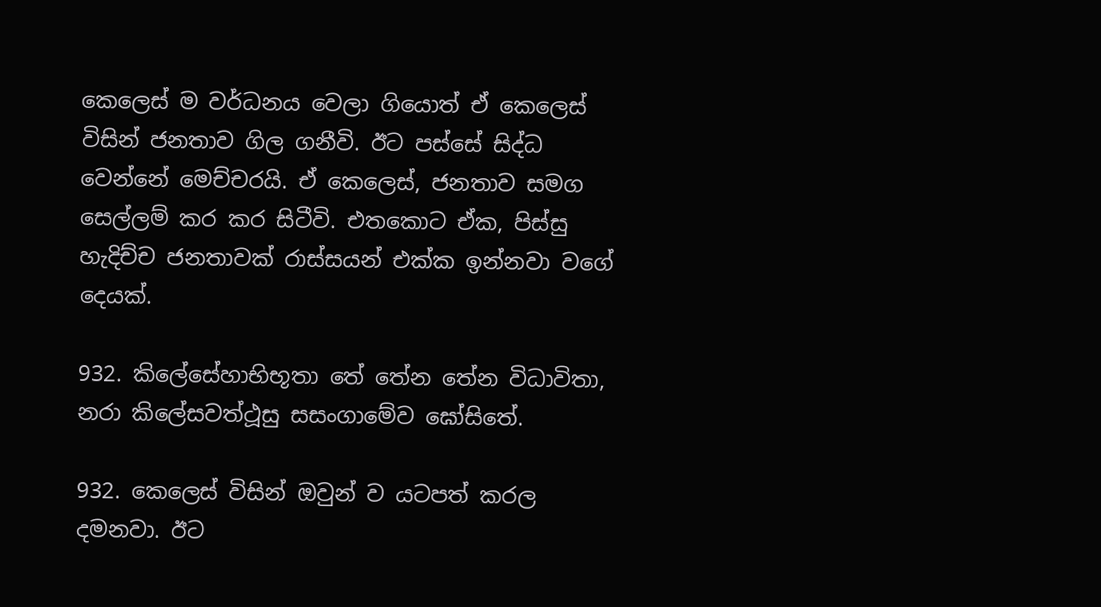කෙලෙස් ම වර්ධනය වෙලා ගියොත් ඒ කෙලෙස් විසින් ජනතාව ගිල ගනීවි. ඊට පස්සේ සිද්ධ වෙන්නේ මෙච්චරයි. ඒ කෙලෙස්, ජනතාව සමග සෙල්ලම් කර කර සිටීවි. එතකොට ඒක, පිස්සු හැදිච්ච ජනතාවක් රාස්සයන් එක්ක ඉන්නවා වගේ දෙයක්.

932. කිලේසේහාභිභූතා තේ තේන තේන විධාවිතා,
නරා කිලේසවත්ථූසු සසංගාමේව ඝෝසිතේ.

932. කෙලෙස් විසින් ඔවුන් ව යටපත් කරල දමනවා. ඊට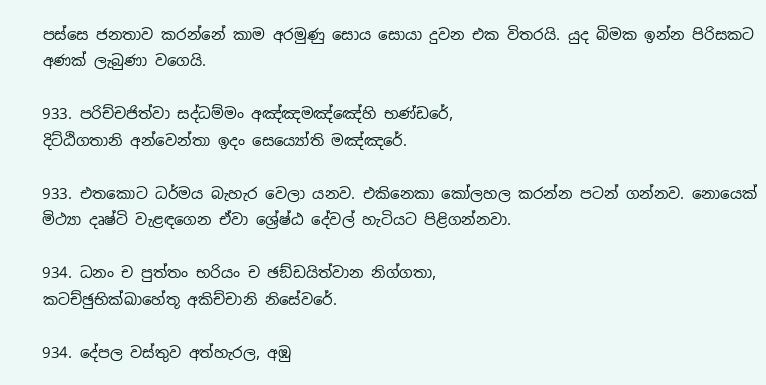පස්සෙ ජනතාව කරන්නේ කාම අරමුණු සොය සොයා දුවන එක විතරයි. යුද බිමක ඉන්න පිරිසකට අණක් ලැබුණා වගෙයි.

933. පරිච්චජිත්වා සද්ධම්මං අඤ්ඤමඤ්ඤේහි භණ්ඩරේ,
දිට්ඨිගතානි අන්වෙන්තා ඉදං සෙය්‍යෝති මඤ්ඤරේ.

933. එතකොට ධර්මය බැහැර වෙලා යනව. එකිනෙකා කෝලහල කරන්න පටන් ගන්නව. නොයෙක් මිථ්‍යා දෘෂ්ටි වැළඳගෙන ඒවා ශ්‍රේෂ්ඨ දේවල් හැටියට පිළිගන්නවා.

934. ධනං ච පුත්තං භරියං ච ඡඞ්ඩයිත්වාන නිග්ගතා,
කටච්ඡුභික්ඛාහේතූ අකිච්චානි නිසේවරේ.

934. දේපල වස්තුව අත්හැරල, අඹු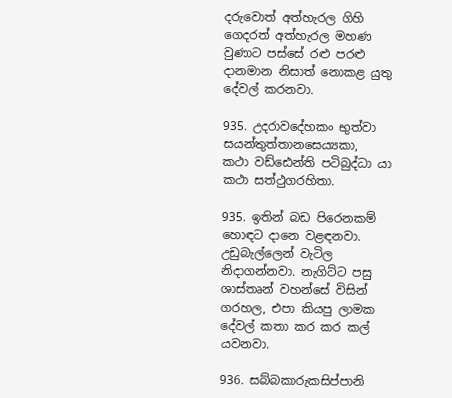දරුවොත් අත්හැරල ගිහි ගෙදරත් අත්හැරල මහණ වුණාට පස්සේ රළු පරළු දානමාන නිසාත් නොකළ යුතු දේවල් කරනවා.

935. උදරාවදේහකං භුත්වා සයන්තුත්තානසෙය්‍යකා,
කථා වඩ්ඪෙන්ති පටිබුද්ධා යා කථා සත්ථුගරහිතා.

935. ඉතින් බඩ පිරෙනකම් හොඳට දානෙ වළඳනවා. උඩුබැල්ලෙන් වැටිල නිදාගන්නවා. නැගිට්ට පසු ශාස්තෘන් වහන්සේ විසින් ගරහල, එපා කියපු ලාමක දේවල් කතා කර කර කල් යවනවා.

936. සබ්බකාරුකසිප්පානි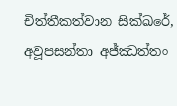චිත්තීකත්වාන සික්ඛරේ,
අවූපසන්තා අජ්ඣත්තං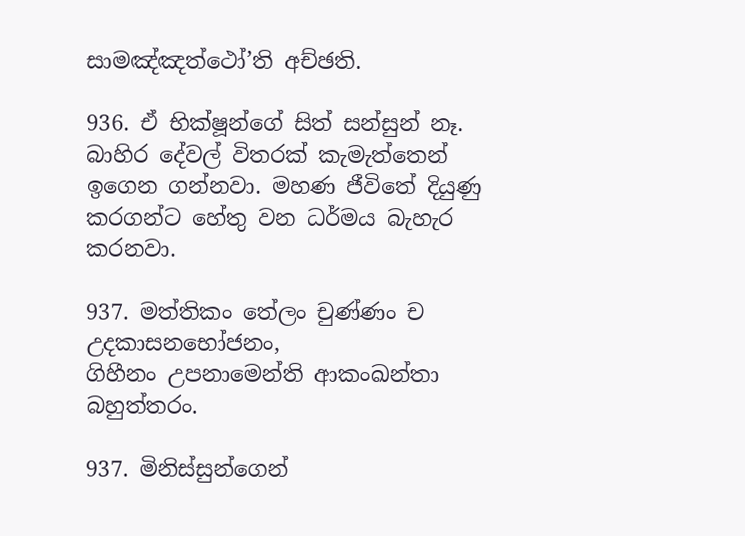සාමඤ්ඤත්ථෝ’ති අච්ඡති.

936. ඒ භික්ෂූන්ගේ සිත් සන්සුන් නෑ. බාහිර දේවල් විතරක් කැමැත්තෙන් ඉගෙන ගන්නවා. මහණ ජීවිතේ දියුණු කරගන්ට හේතු වන ධර්මය බැහැර කරනවා.

937. මත්තිකං තේලං චුණ්ණං ච උදකාසනභෝජනං,
ගිහීනං උපනාමෙන්ති ආකංඛන්තා බහුත්තරං.

937. මිනිස්සුන්ගෙන්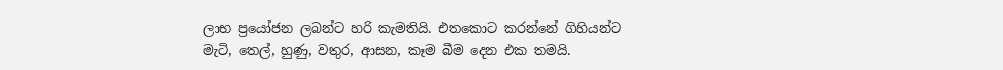ලාභ ප්‍රයෝජන ලබන්ට හරි කැමතියි. එතකොට කරන්නේ ගිහියන්ට මැටි, තෙල්, හුණු, වතුර, ආසන, කෑම බීම දෙන එක තමයි.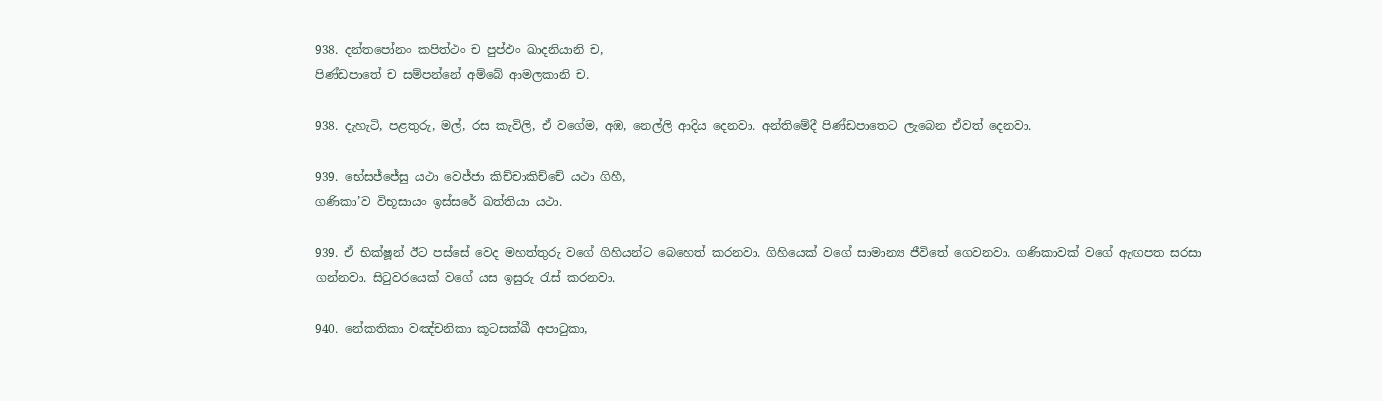938. දන්තපෝනං කපිත්ථං ච පුප්ඵං ඛාදනියානි ච,
පිණ්ඩපාතේ ච සම්පන්නේ අම්බේ ආමලකානි ච.

938. දැහැටි, පළතුරු, මල්, රස කැවිලි, ඒ වගේම, අඹ, නෙල්ලි ආදිය දෙනවා. අන්තිමේදී පිණ්ඩපාතෙට ලැබෙන ඒවත් දෙනවා.

939. භේසජ්ජේසු යථා වෙජ්ජා කිච්චාකිච්චේ යථා ගිහී,
ගණිකා’ව විභූසායං ඉස්සරේ ඛත්තියා යථා.

939. ඒ භික්ෂූන් ඊට පස්සේ වෙද මහත්තුරු වගේ ගිහියන්ට බෙහෙත් කරනවා. ගිහියෙක් වගේ සාමාන්‍ය ජීවිතේ ගෙවනවා. ගණිකාවක් වගේ ඇඟපත සරසා ගන්නවා. සිටුවරයෙක් වගේ යස ඉසුරු රැස් කරනවා.

940. නේකතිකා වඤ්චනිකා කූටසක්ඛී අපාටුකා,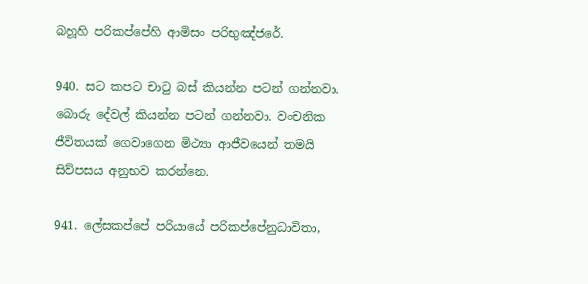බහූහි පරිකප්පේහි ආමිසං පරිභුඤ්ජරේ.

940. සට කපට චාටු බස් කියන්න පටන් ගන්නවා. බොරු දේවල් කියන්න පටන් ගන්නවා. වංචනික ජීවිතයක් ගෙවාගෙන මිථ්‍යා ආජීවයෙන් තමයි සිව්පසය අනුභව කරන්නෙ.

941. ලේසකප්පේ පරියායේ පරිකප්පේනුධාවිතා,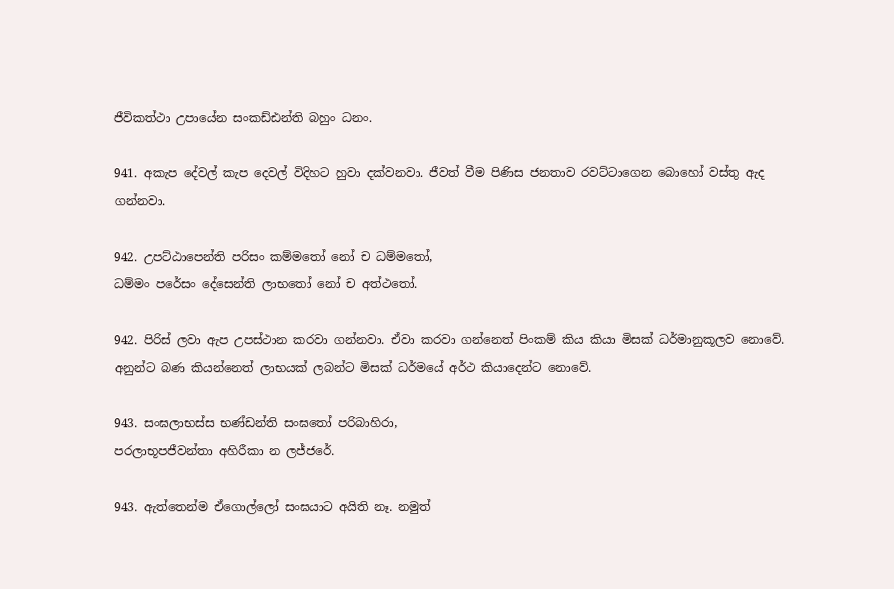ජීවිකත්ථා උපායේන සංකඩ්ඪන්ති බහුං ධනං.

941. අකැප දේවල් කැප දෙවල් විදිහට හුවා දක්වනවා. ජීවත් වීම පිණිස ජනතාව රවට්ටාගෙන බොහෝ වස්තු ඇද ගන්නවා.

942. උපට්ඨාපෙන්ති පරිසං කම්මතෝ නෝ ච ධම්මතෝ,
ධම්මං පරේසං දේසෙන්ති ලාභතෝ නෝ ච අත්ථතෝ.

942. පිරිස් ලවා ඇප උපස්ථාන කරවා ගන්නවා. ඒවා කරවා ගන්නෙත් පිංකම් කිය කියා මිසක් ධර්මානුකූලව නොවේ. අනුන්ට බණ කියන්නෙත් ලාභයක් ලබන්ට මිසක් ධර්මයේ අර්ථ කියාදෙන්ට නොවේ.

943. සංඝලාභස්ස භණ්ඩන්ති සංඝතෝ පරිබාහිරා,
පරලාභූපජීවන්තා අහිරීකා න ලජ්ජරේ.

943. ඇත්තෙන්ම ඒගොල්ලෝ සංඝයාට අයිති නෑ. නමුත්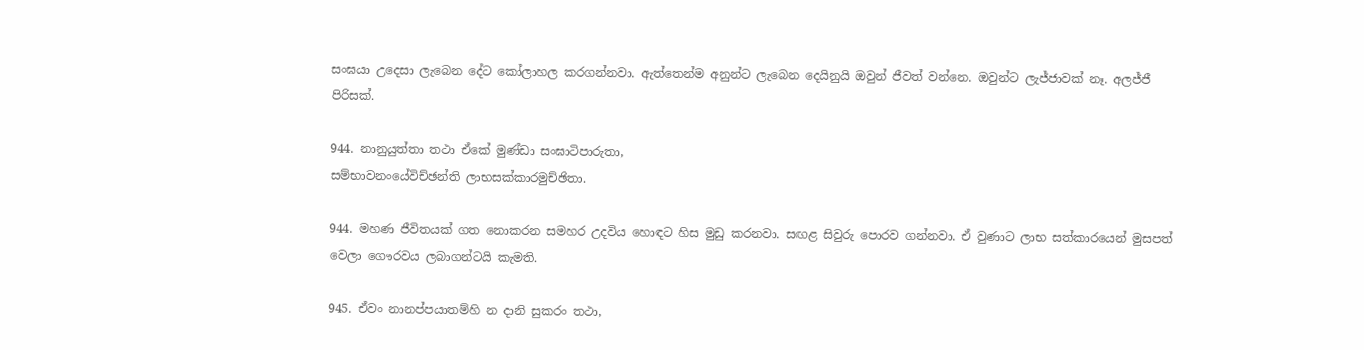සංඝයා උදෙසා ලැබෙන දේට කෝලාහල කරගන්නවා. ඇත්තෙන්ම අනුන්ට ලැබෙන දෙයිනුයි ඔවුන් ජීවත් වන්නෙ. ඔවුන්ට ලැජ්ජාවක් නෑ. අලජ්ජී පිරිසක්.

944. නානුයුත්තා තථා ඒකේ මුණ්ඩා සංඝාටිපාරුතා,
සම්භාවනංයේවිච්ඡන්ති ලාභසක්කාරමුච්ඡිතා.

944. මහණ ජීවිතයක් ගත නොකරන සමහර උදවිය හොඳට හිස මුඩු කරනවා. සඟළ සිවුරු පොරව ගන්නවා. ඒ වුණාට ලාභ සත්කාරයෙන් මුසපත් වෙලා ගෞරවය ලබාගන්ටයි කැමති.

945. ඒවං නානප්පයාතම්හි න දානි සුකරං තථා,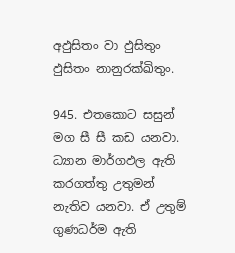අඵුසිතං වා ඵුසිතුං ඵුසිතං නානුරක්ඛිතුං.

945. එතකොට සසුන් මග සී සී කඩ යනවා. ධ්‍යාන මාර්ගඵල ඇති කරගත්තු උතුමන් නැතිව යනවා. ඒ උතුම් ගුණධර්ම ඇති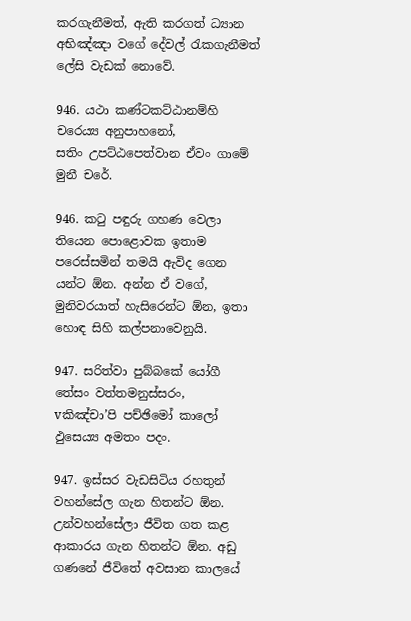කරගැනීමත්, ඇති කරගත් ධ්‍යාන අභිඤ්ඤා වගේ දේවල් රැකගැනීමත් ලේසි වැඩක් නොවේ.

946. යථා කණ්ටකට්ඨානම්හි චරෙය්‍ය අනුපාහනෝ,
සතිං උපට්ඨපෙත්වාන ඒවං ගාමේ මුනී චරේ.

946. කටු පඳුරු ගහණ වෙලා තියෙන පොළොවක ඉතාම පරෙස්සමින් තමයි ඇවිද ගෙන යන්ට ඕන. අන්න ඒ වගේ, මුනිවරයාත් හැසිරෙන්ට ඕන, ඉතා හොඳ සිහි කල්පනාවෙනුයි.

947. සරිත්වා පුබ්බකේ යෝගී තේසං වත්තමනුස්සරං,
vකිඤ්චා’පි පච්ඡිමෝ කාලෝ ඵුසෙය්‍ය අමතං පදං.

947. ඉස්සර වැඩසිටිය රහතුන් වහන්සේල ගැන හිතන්ට ඕන. උන්වහන්සේලා ජීවිත ගත කළ ආකාරය ගැන හිතන්ට ඕන. අඩු ගණනේ ජීවිතේ අවසාන කාලයේ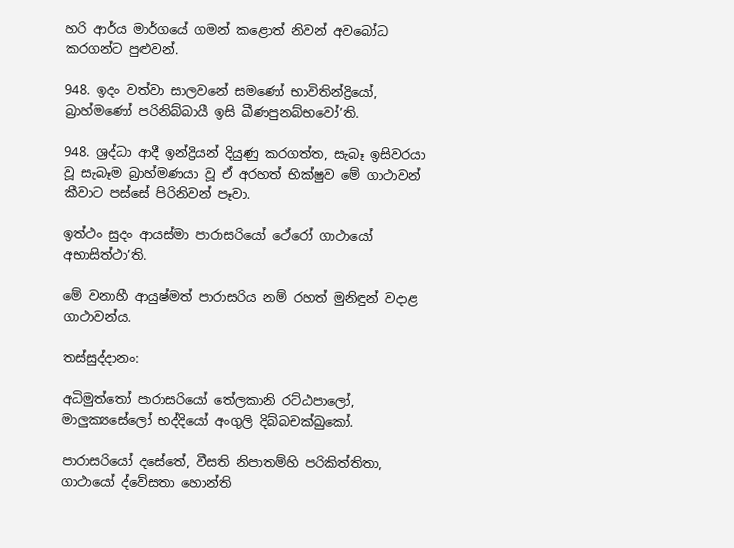හරි ආර්ය මාර්ගයේ ගමන් කළොත් නිවන් අවබෝධ කරගන්ට පුළුවන්.

948. ඉදං වත්වා සාලවනේ සමණෝ භාවිතින්ද්‍රියෝ,
බ්‍රාහ්මණෝ පරිනිබ්බායී ඉසි ඛීණපුනබ්භවෝ’ති.

948. ශ්‍රද්ධා ආදී ඉන්ද්‍රියන් දියුණු කරගත්ත, සැබෑ ඉසිවරයා වූ සැබෑම බ්‍රාහ්මණයා වූ ඒ අරහත් භික්ෂුව මේ ගාථාවන් කීවාට පස්සේ පිරිනිවන් පෑවා.

ඉත්ථං සුදං ආයස්මා පාරාසරියෝ ථේරෝ ගාථායෝ අභාසිත්ථා’ති.

මේ වනාහී ආයුෂ්මත් පාරාසරිය නම් රහත් මුනිඳුන් වදාළ ගාථාවන්ය.

තස්සුද්දානං:

අධිමුත්තෝ පාරාසරියෝ තේලකානි රට්ඨපාලෝ,
මාලුක්‍යසේලෝ භද්දියෝ අංගුලි දිබ්බචක්ඛුකෝ.

පාරාසරියෝ දසේතේ, වීසති නිපාතම්හි පරිකිත්තිතා,
ගාථායෝ ද්වේසතා හොන්ති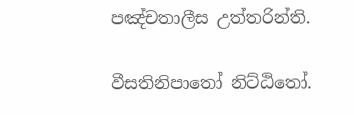පඤ්චතාලීස උත්තරින්ති.

වීසතිනිපාතෝ නිට්ඨිතෝ.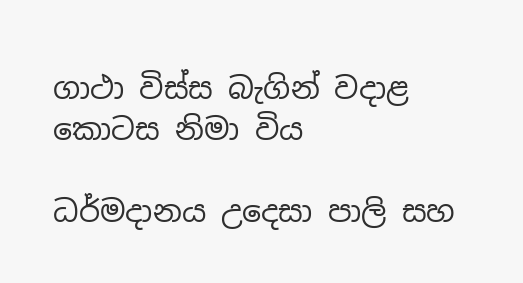ගාථා විස්ස බැගින් වදාළ කොටස නිමා විය

ධර්මදානය උදෙසා පාලි සහ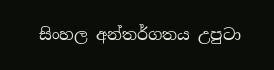සිංහල අන්තර්ගතය උපුටා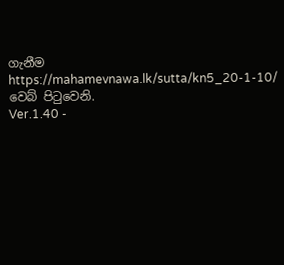ගැනීම https://mahamevnawa.lk/sutta/kn5_20-1-10/ වෙබ් පිටුවෙනි.
Ver.1.40 -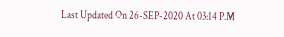Last Updated On 26-SEP-2020 At 03:14 P.M